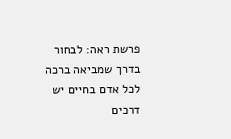פרשת ראה: לבחור בדרך שמביאה ברכה
לכל אדם בחיים יש דרכים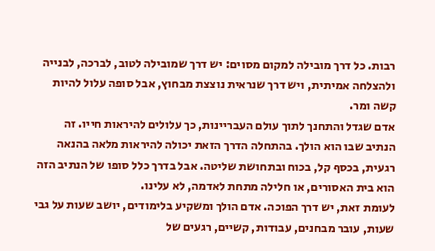רבות. כל דרך מובילה למקום מסוים: יש דרך שמובילה לטוב, לברכה, לבנייה ולהצלחה אמיתית, ויש דרך שנראית נוצצת מבחוץ, אבל סופה עלול להיות קשה ומר.
אדם שגדל והתחנך לתוך עולם העבריינות, כך עלולים להיראות חייו. זה הנתיב שבו הוא הולך. בהתחלה הדרך הזאת יכולה להיראות מלאה בהנאה רגעית, בכסף קל, בכוח ובתחושת שליטה. אבל בדרך כלל סופו של הנתיב הזה הוא בית האסורים, או חלילה מתחת לאדמה, לא עלינו.
לעומת זאת, יש דרך הפוכה. אדם הולך ומשקיע בלימודים, יושב שעות על גבי שעות, עובר מבחנים, עבודות, קשיים, רגעים של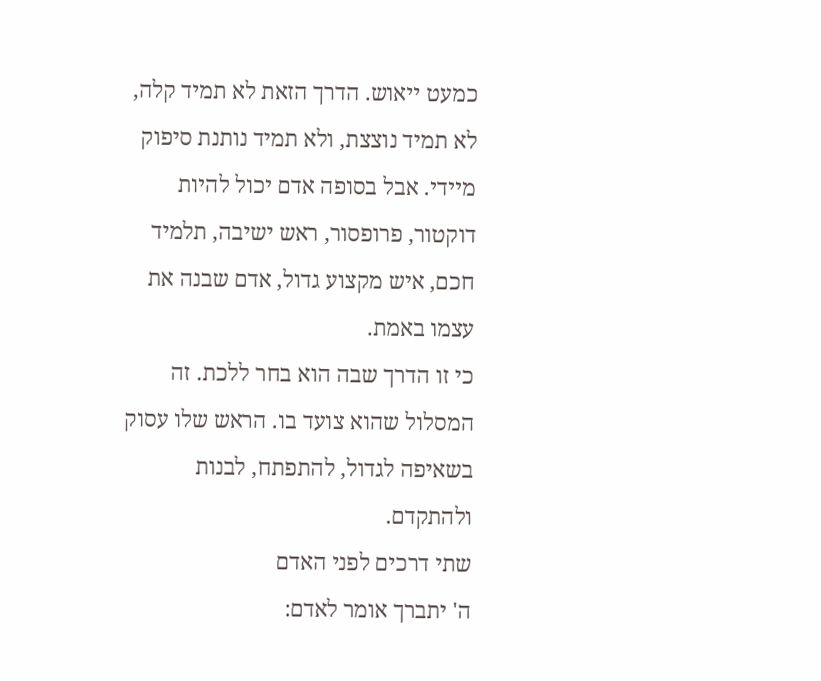כמעט ייאוש. הדרך הזאת לא תמיד קלה, לא תמיד נוצצת, ולא תמיד נותנת סיפוק מיידי. אבל בסופה אדם יכול להיות דוקטור, פרופסור, ראש ישיבה, תלמיד חכם, איש מקצוע גדול, אדם שבנה את עצמו באמת.
כי זו הדרך שבה הוא בחר ללכת. זה המסלול שהוא צועד בו. הראש שלו עסוק בשאיפה לגדול, להתפתח, לבנות ולהתקדם.
שתי דרכים לפני האדם
ה' יתברך אומר לאדם: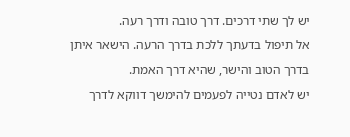יש לך שתי דרכים. דרך טובה ודרך רעה.
אל תיפול בדעתך ללכת בדרך הרעה. הישאר איתן בדרך הטוב והישר, שהיא דרך האמת.
יש לאדם נטייה לפעמים להימשך דווקא לדרך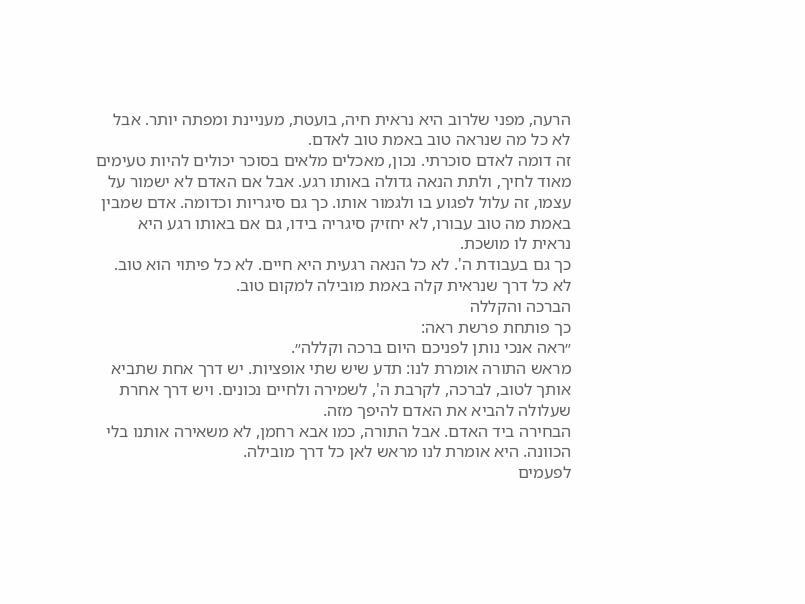הרעה, מפני שלרוב היא נראית חיה, בועטת, מעניינת ומפתה יותר. אבל לא כל מה שנראה טוב באמת טוב לאדם.
זה דומה לאדם סוכרתי. נכון, מאכלים מלאים בסוכר יכולים להיות טעימים מאוד לחיך, ולתת הנאה גדולה באותו רגע. אבל אם האדם לא ישמור על עצמו, זה עלול לפגוע בו ולגמור אותו. כך גם סיגריות וכדומה. אדם שמבין באמת מה טוב עבורו, לא יחזיק סיגריה בידו, גם אם באותו רגע היא נראית לו מושכת.
כך גם בעבודת ה'. לא כל הנאה רגעית היא חיים. לא כל פיתוי הוא טוב. לא כל דרך שנראית קלה באמת מובילה למקום טוב.
הברכה והקללה
כך פותחת פרשת ראה:
״ראה אנכי נותן לפניכם היום ברכה וקללה״.
מראש התורה אומרת לנו: תדע שיש שתי אופציות. יש דרך אחת שתביא אותך לטוב, לברכה, לקרבת ה', לשמירה ולחיים נכונים. ויש דרך אחרת שעלולה להביא את האדם להיפך מזה.
הבחירה ביד האדם. אבל התורה, כמו אבא רחמן, לא משאירה אותנו בלי הכוונה. היא אומרת לנו מראש לאן כל דרך מובילה.
לפעמים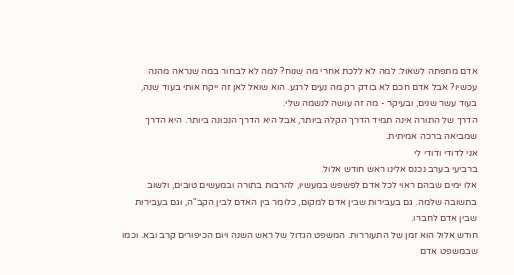אדם מתפתה לשאול: למה לא ללכת אחרי מה שנוח? למה לא לבחור במה שנראה מהנה עכשיו? אבל אדם חכם לא בודק רק מה נעים לרגע. הוא שואל לאן זה ייקח אותי בעוד שנה, בעוד עשר שנים, ובעיקר - מה זה עושה לנשמה שלי.
הדרך של התורה אינה תמיד הדרך הקלה ביותר, אבל היא הדרך הנכונה ביותר. היא הדרך שמביאה ברכה אמיתית.
אני לדודי ודודי לי
ברביעי בערב נכנס אלינו ראש חודש אלול.
אלו ימים שבהם ראוי לכל אדם לפשפש במעשיו, להרבות בתורה ובמעשים טובים, ולשוב בתשובה שלמה. גם בעבירות שבין אדם למקום, כלומר בין האדם לבין הקב"ה, וגם בעבירות שבין אדם לחברו.
חודש אלול הוא זמן של התעוררות. המשפט הגדול של ראש השנה ויום הכיפורים קרב ובא. וכמו שבמשפט אדם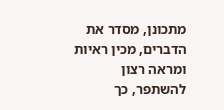מתכונן, מסדר את הדברים, מכין ראיות ומראה רצון להשתפר, כך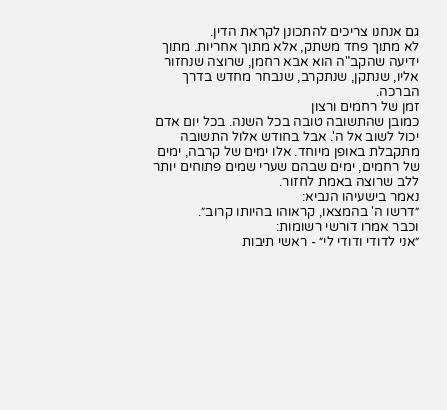גם אנחנו צריכים להתכונן לקראת הדין.
לא מתוך פחד משתק, אלא מתוך אחריות. מתוך ידיעה שהקב"ה הוא אבא רחמן, שרוצה שנחזור אליו, שנתקן, שנתקרב, שנבחר מחדש בדרך הברכה.
זמן של רחמים ורצון
כמובן שהתשובה טובה בכל השנה. בכל יום אדם יכול לשוב אל ה'. אבל בחודש אלול התשובה מתקבלת באופן מיוחד. אלו ימים של קרבה, ימים של רחמים, ימים שבהם שערי שמים פתוחים יותר ללב שרוצה באמת לחזור.
נאמר בישעיהו הנביא:
״דרשו ה' בהמצאו, קראוהו בהיותו קרוב״.
וכבר אמרו דורשי רשומות:
״אני לדודי ודודי לי״ - ראשי תיבות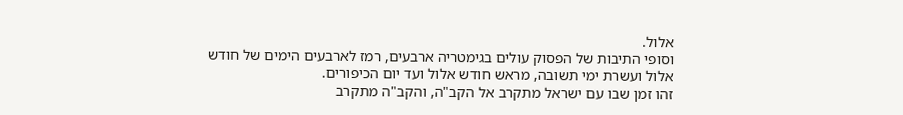אלול.
וסופי התיבות של הפסוק עולים בגימטריה ארבעים, רמז לארבעים הימים של חודש אלול ועשרת ימי תשובה, מראש חודש אלול ועד יום הכיפורים.
זהו זמן שבו עם ישראל מתקרב אל הקב"ה, והקב"ה מתקרב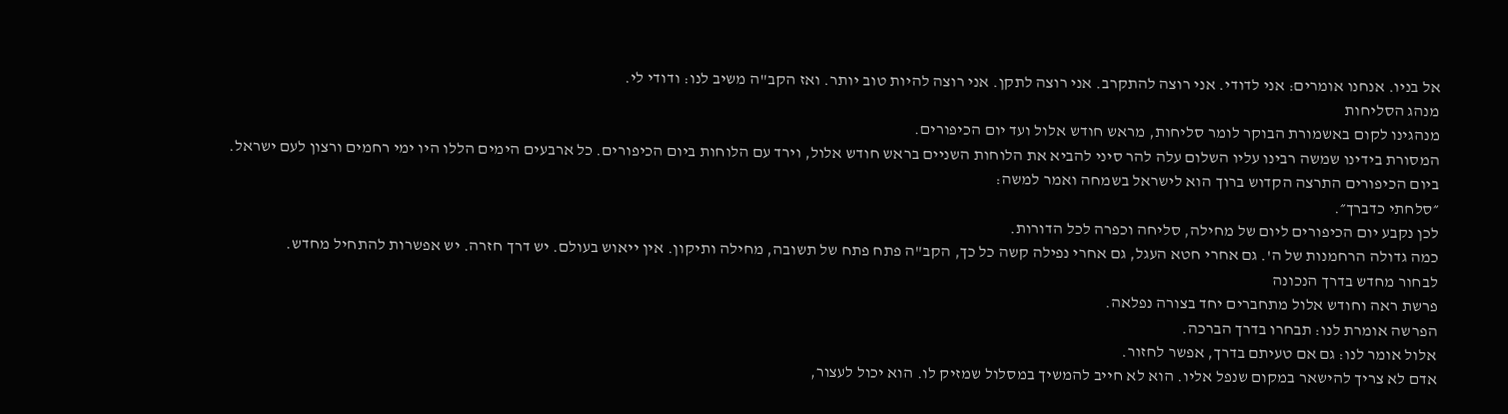אל בניו. אנחנו אומרים: אני לדודי. אני רוצה להתקרב. אני רוצה לתקן. אני רוצה להיות טוב יותר. ואז הקב"ה משיב לנו: ודודי לי.
מנהג הסליחות
מנהגינו לקום באשמורת הבוקר לומר סליחות, מראש חודש אלול ועד יום הכיפורים.
המסורת בידינו שמשה רבינו עליו השלום עלה להר סיני להביא את הלוחות השניים בראש חודש אלול, וירד עם הלוחות ביום הכיפורים. כל ארבעים הימים הללו היו ימי רחמים ורצון לעם ישראל.
ביום הכיפורים התרצה הקדוש ברוך הוא לישראל בשמחה ואמר למשה:
״סלחתי כדברך״.
לכן נקבע יום הכיפורים ליום של מחילה, סליחה וכפרה לכל הדורות.
כמה גדולה הרחמנות של ה'. גם אחרי חטא העגל, גם אחרי נפילה קשה כל כך, הקב"ה פתח פתח של תשובה, מחילה ותיקון. אין ייאוש בעולם. יש דרך חזרה. יש אפשרות להתחיל מחדש.
לבחור מחדש בדרך הנכונה
פרשת ראה וחודש אלול מתחברים יחד בצורה נפלאה.
הפרשה אומרת לנו: תבחרו בדרך הברכה.
אלול אומר לנו: גם אם טעיתם בדרך, אפשר לחזור.
אדם לא צריך להישאר במקום שנפל אליו. הוא לא חייב להמשיך במסלול שמזיק לו. הוא יכול לעצור,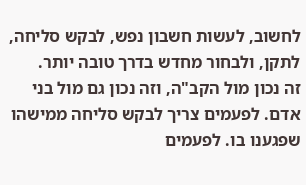לחשוב, לעשות חשבון נפש, לבקש סליחה, לתקן, ולבחור מחדש בדרך טובה יותר.
זה נכון מול הקב"ה, וזה נכון גם מול בני אדם. לפעמים צריך לבקש סליחה ממישהו שפגענו בו. לפעמים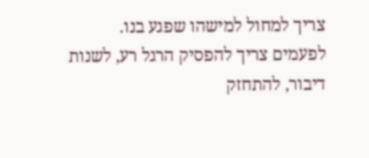צריך למחול למישהו שפגע בנו. לפעמים צריך להפסיק הרגל רע, לשנות דיבור, להתחזק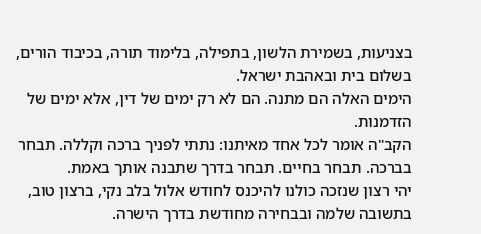בצניעות, בשמירת הלשון, בתפילה, בלימוד תורה, בכיבוד הורים, בשלום בית ובאהבת ישראל.
הימים האלה הם מתנה. הם לא רק ימים של דין, אלא ימים של הזדמנות.
הקב"ה אומר לכל אחד מאיתנו: נתתי לפניך ברכה וקללה. תבחר בברכה. תבחר בחיים. תבחר בדרך שתבנה אותך באמת.
יהי רצון שנזכה כולנו להיכנס לחודש אלול בלב נקי, ברצון טוב, בתשובה שלמה ובבחירה מחודשת בדרך הישרה.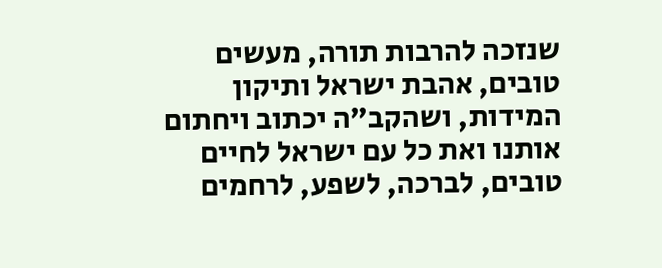שנזכה להרבות תורה, מעשים טובים, אהבת ישראל ותיקון המידות, ושהקב"ה יכתוב ויחתום אותנו ואת כל עם ישראל לחיים טובים, לברכה, לשפע, לרחמים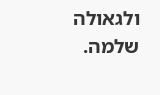ולגאולה שלמה.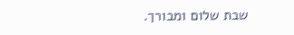שבת שלום ומבורך.